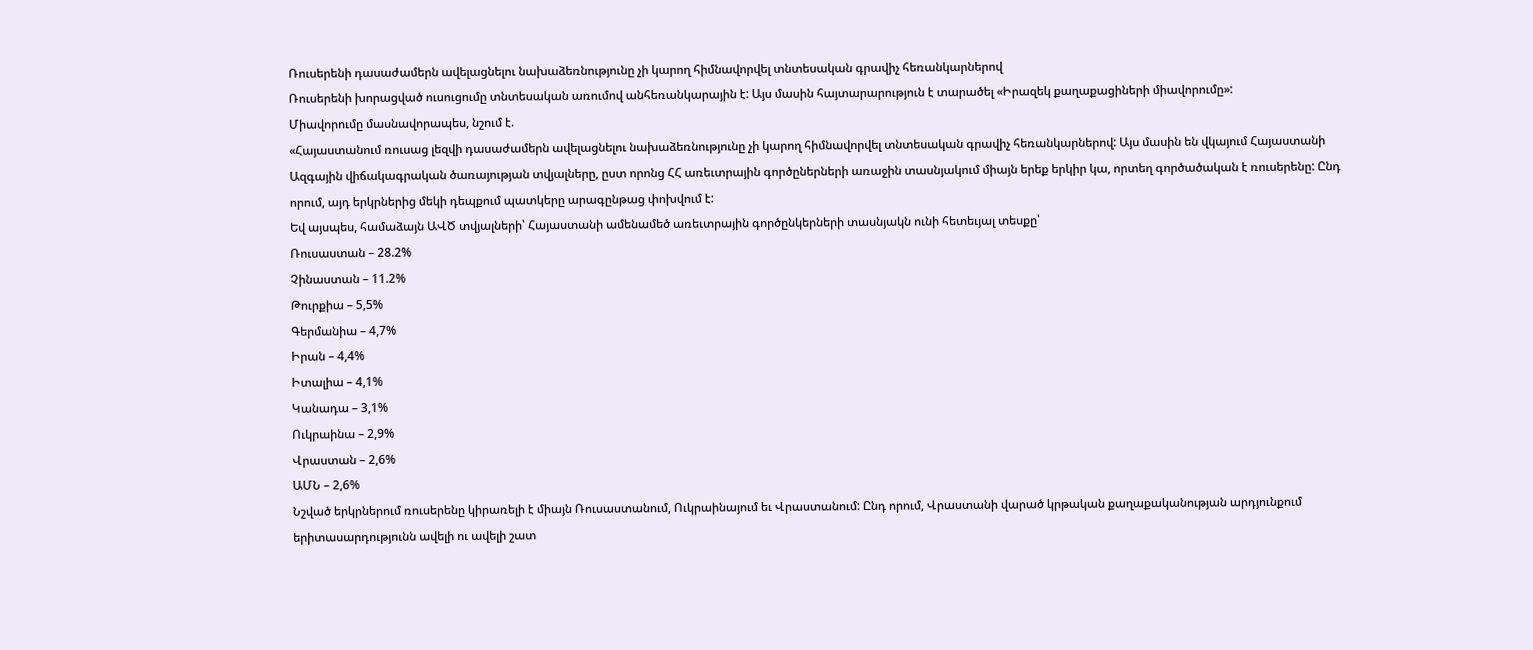Ռուսերենի դասաժամերն ավելացնելու նախաձեռնությունը չի կարող հիմնավորվել տնտեսական գրավիչ հեռանկարներով
Ռուսերենի խորացված ուսուցումը տնտեսական առումով անհեռանկարային է: Այս մասին հայտարարություն է տարածել «Իրազեկ քաղաքացիների միավորումը»:
Միավորումը մասնավորապես, նշում է.
«Հայաստանում ռուսաց լեզվի դասաժամերն ավելացնելու նախաձեռնությունը չի կարող հիմնավորվել տնտեսական գրավիչ հեռանկարներով: Այս մասին են վկայում Հայաստանի Ազգային վիճակագրական ծառայության տվյալները, ըստ որոնց ՀՀ առեւտրային գործըներների առաջին տասնյակում միայն երեք երկիր կա, որտեղ գործածական է ռուսերենը: Ընդ որում, այդ երկրներից մեկի դեպքում պատկերը արագընթաց փոխվում է:
Եվ այսպես, համաձայն ԱՎԾ տվյալների՝ Հայաստանի ամենամեծ առեւտրային գործընկերների տասնյակն ունի հետեւյալ տեսքը՝
Ռուսաստան – 28.2%
Չինաստան – 11.2%
Թուրքիա – 5,5%
Գերմանիա – 4,7%
Իրան – 4,4%
Իտալիա – 4,1%
Կանադա – 3,1%
Ուկրաինա – 2,9%
Վրաստան – 2,6%
ԱՄՆ – 2,6%
Նշված երկրներում ռուսերենը կիրառելի է միայն Ռուսաստանում, Ուկրաինայում եւ Վրաստանում: Ընդ որում, Վրաստանի վարած կրթական քաղաքականության արդյունքում երիտասարդությունն ավելի ու ավելի շատ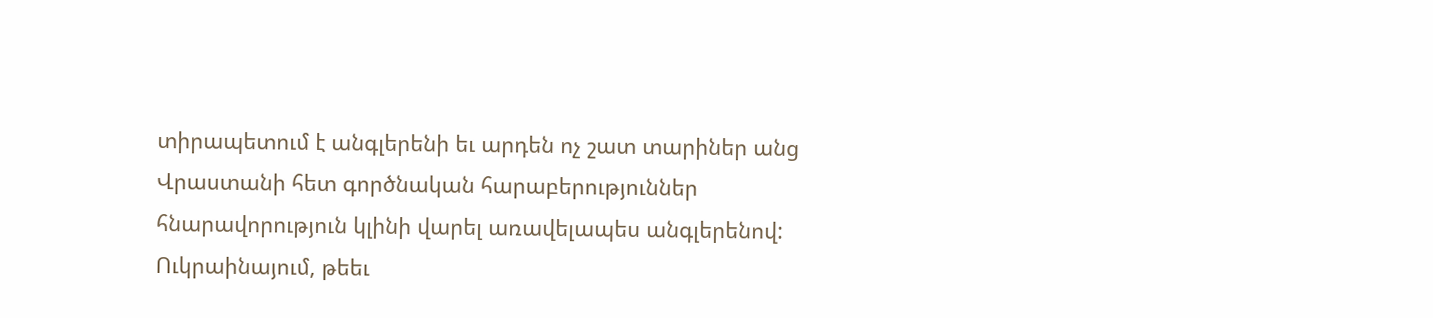տիրապետում է անգլերենի եւ արդեն ոչ շատ տարիներ անց Վրաստանի հետ գործնական հարաբերություններ հնարավորություն կլինի վարել առավելապես անգլերենով:
Ուկրաինայում, թեեւ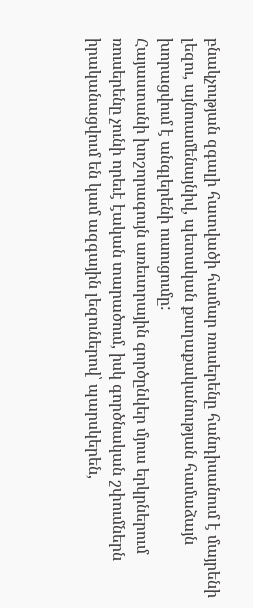բնակչության զգալի հատվածի համար ռուսերենը հանդիսանում է մայրենի լեզու, այնուամենայնիվ, պետական քաղաքականության համաձայն խորացվում է անգլերենի ուսուցումը:
Հայաստանի խոշորագույն առեւտրային գործընկեր մյուս երկրներում ռուսերենը չունի որեւէ էական տարածում, իսկ գործնական շփումներն իրականացվում են կամ ազգային լեզուներով՝ պարսկերեն,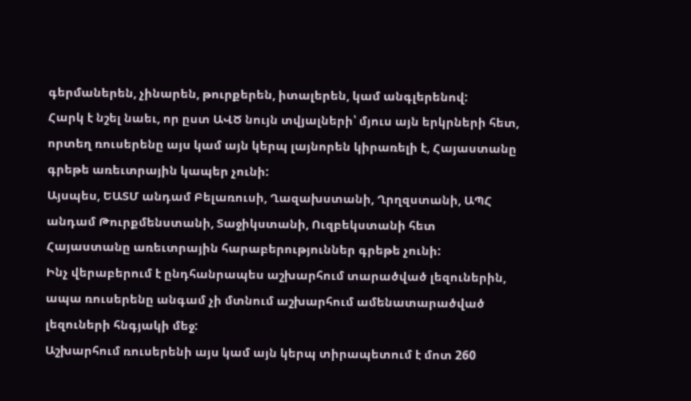գերմաներեն, չինարեն, թուրքերեն, իտալերեն, կամ անգլերենով:
Հարկ է նշել նաեւ, որ ըստ ԱՎԾ նույն տվյալների՝ մյուս այն երկրների հետ, որտեղ ռուսերենը այս կամ այն կերպ լայնորեն կիրառելի է, Հայաստանը գրեթե առեւտրային կապեր չունի:
Այսպես, ԵԱՏՄ անդամ Բելառուսի, Ղազախստանի, Ղրղզստանի, ԱՊՀ անդամ Թուրքմենստանի, Տաջիկստանի, Ուզբեկստանի հետ Հայաստանը առեւտրային հարաբերություններ գրեթե չունի:
Ինչ վերաբերում է ընդհանրապես աշխարհում տարածված լեզուներին, ապա ռուսերենը անգամ չի մտնում աշխարհում ամենատարածված լեզուների հնգյակի մեջ:
Աշխարհում ռուսերենի այս կամ այն կերպ տիրապետում է մոտ 260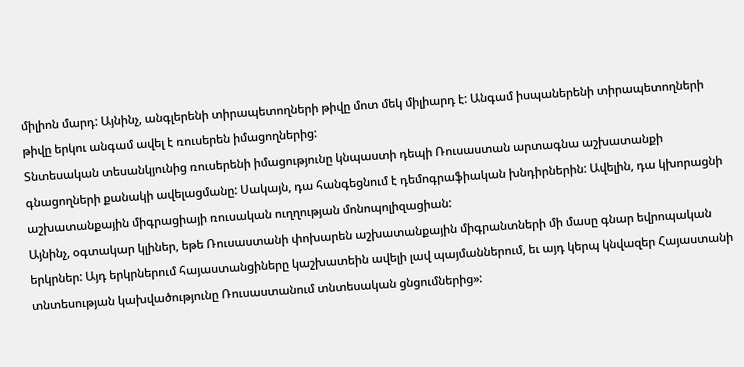միլիոն մարդ: Այնինչ, անգլերենի տիրապետողների թիվը մոտ մեկ միլիարդ է: Անգամ իսպաներենի տիրապետողների թիվը երկու անգամ ավել է ռուսերեն իմացողներից:
Տնտեսական տեսանկյունից ռուսերենի իմացությունը կնպաստի դեպի Ռուսաստան արտագնա աշխատանքի գնացողների քանակի ավելացմանը: Սակայն, դա հանգեցնում է դեմոգրաֆիական խնդիրներին: Ավելին, դա կխորացնի աշխատանքային միգրացիայի ռուսական ուղղության մոնոպոլիզացիան:
Այնինչ, օգտակար կլիներ, եթե Ռուսաստանի փոխարեն աշխատանքային միգրանտների մի մասը գնար եվրոպական երկրներ: Այդ երկրներում հայաստանցիները կաշխատեին ավելի լավ պայմաններում, եւ այդ կերպ կնվազեր Հայաստանի տնտեսության կախվածությունը Ռուսաստանում տնտեսական ցնցումներից»: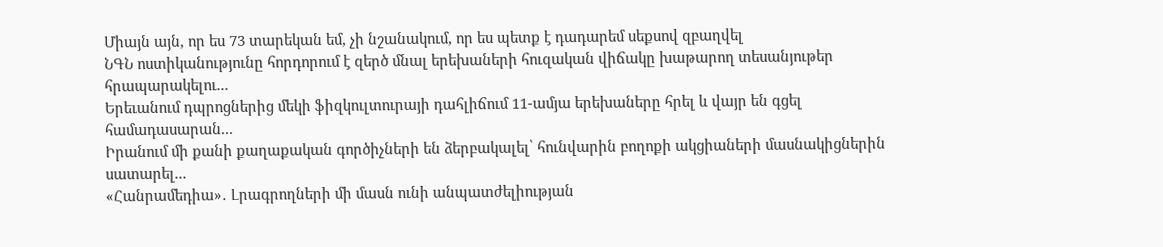Միայն այն, որ ես 73 տարեկան եմ, չի նշանակում, որ ես պետք է դադարեմ սեքսով զբաղվել
ՆԳՆ ոստիկանությունը հորդորում է զերծ մնալ երեխաների հուզական վիճակը խաթարող տեսանյութեր հրապարակելու...
Երեւանում դպրոցներից մեկի ֆիզկուլտուրայի դահլիճում 11-ամյա երեխաները հրել և վայր են գցել համադասարան...
Իրանում մի քանի քաղաքական գործիչների են ձերբակալել՝ հունվարին բողոքի ակցիաների մասնակիցներին սատարել...
«Հանրամեդիա»․ Լրագրողների մի մասն ունի անպատժելիության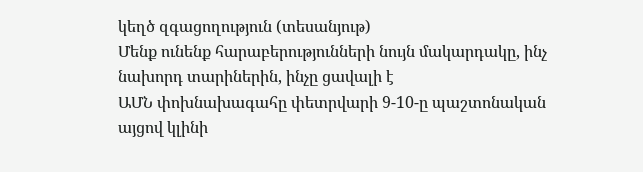կեղծ զգացողություն (տեսանյութ)
Մենք ունենք հարաբերությունների նույն մակարդակը, ինչ նախորդ տարիներին, ինչը ցավալի է
ԱՄՆ փոխնախագահը փետրվարի 9-10-ը պաշտոնական այցով կլինի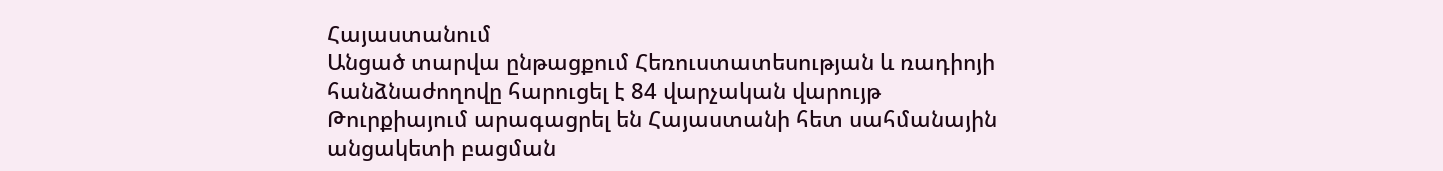Հայաստանում
Անցած տարվա ընթացքում Հեռուստատեսության և ռադիոյի հանձնաժողովը հարուցել է 84 վարչական վարույթ
Թուրքիայում արագացրել են Հայաստանի հետ սահմանային անցակետի բացման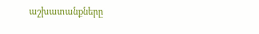աշխատանքները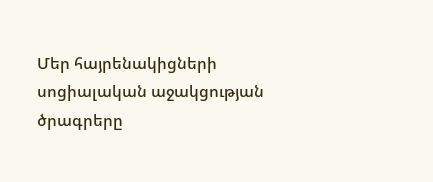Մեր հայրենակիցների սոցիալական աջակցության ծրագրերը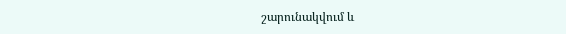շարունակվում և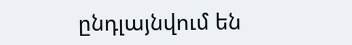ընդլայնվում են